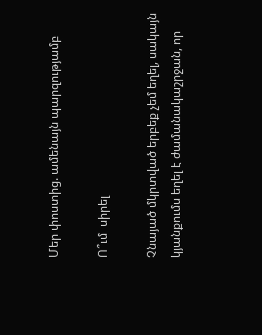Մեր փոստից. ամենայն պարզությամբ

Ո՞ւմ  սիրել

Չնայած մկրտված երբեք չեմ եղել, սակայն կյանքումս եղել է ժամանակաշրջան, որ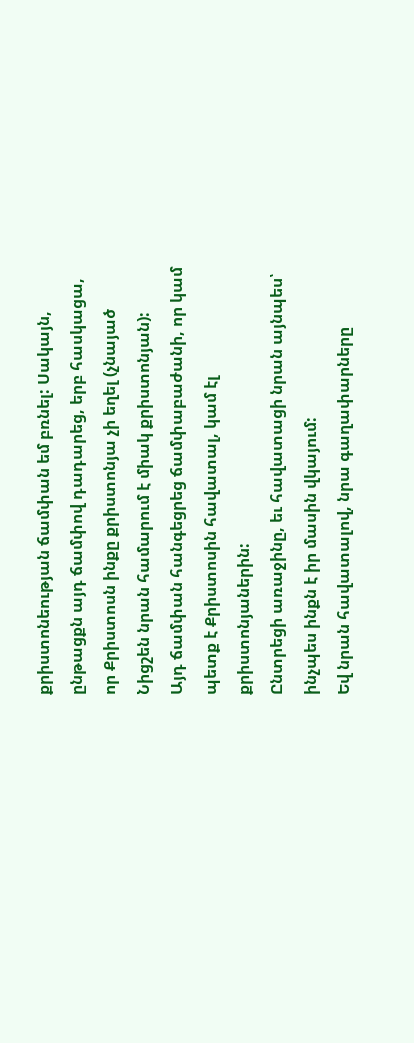քրիստոնեության ճամփան եմ բռնել: Սակայն, ընթացքն այդ ճամփով դադարեց, երբ հասկացա, որ Քրիստոսն ինքը քրիստոնյա չի եղել (չնայած Նիցշեն նրան համարում է միակ քրիստոնյան):
Այդ ճամփան հանգեցրեց ճամփաբաժանի, որ կամ պետք է Քրիստոսին հավատալ, կամ էլ քրիստոնյաներին:
Ընտրեցի առաջինը, եւ հավատացի նրան այնպես՝ ինչպես ինքն է իր մասին վկայում:
Եվ նրան հավատալով, նրա գաղափարները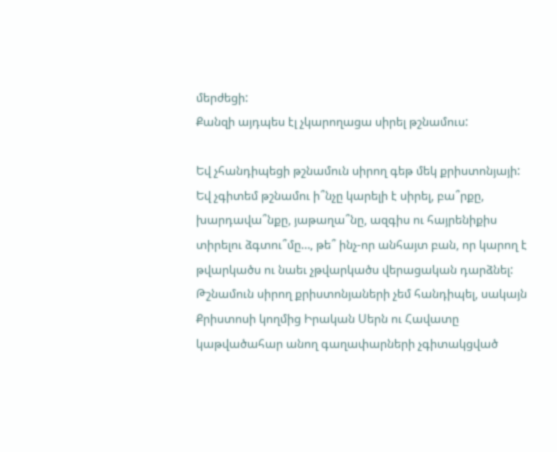մերժեցի:
Քանզի այդպես էլ չկարողացա սիրել թշնամուս:

Եվ չհանդիպեցի թշնամուն սիրող գեթ մեկ քրիստոնյայի:
Եվ չգիտեմ թշնամու ի՞նչը կարելի է սիրել, բա՞րքը, խարդավա՞նքը, յաթաղա՞նը, ազգիս ու հայրենիքիս տիրելու ձգտու՞մը…, թե՞ ինչ-որ անհայտ բան, որ կարող է թվարկածս ու նաեւ չթվարկածս վերացական դարձնել:
Թշնամուն սիրող քրիստոնյաների չեմ հանդիպել, սակայն Քրիստոսի կողմից Իրական Սերն ու Հավատը կաթվածահար անող գաղափարների չգիտակցված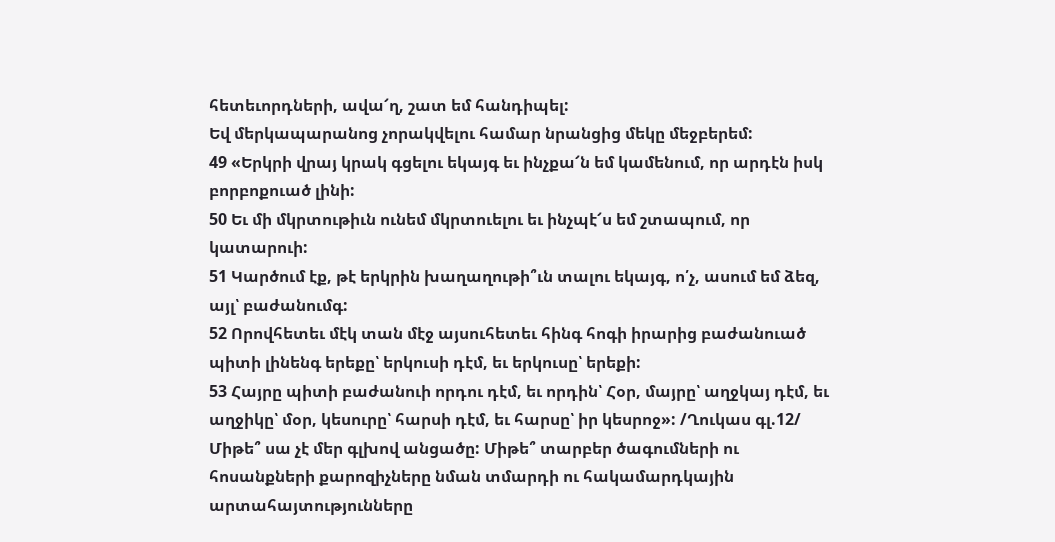հետեւորդների, ավա՜ղ, շատ եմ հանդիպել:
Եվ մերկապարանոց չորակվելու համար նրանցից մեկը մեջբերեմ:
49 «Երկրի վրայ կրակ գցելու եկայգ եւ ինչքա՜ն եմ կամենում, որ արդէն իսկ բորբոքուած լինի:
50 Եւ մի մկրտութիւն ունեմ մկրտուելու եւ ինչպէ՜ս եմ շտապում, որ կատարուի:
51 Կարծում էք, թէ երկրին խաղաղութի՞ւն տալու եկայգ, ո՛չ, ասում եմ ձեզ, այլ՝ բաժանումգ:
52 Որովհետեւ մէկ տան մէջ այսուհետեւ հինգ հոգի իրարից բաժանուած պիտի լինենգ երեքը՝ երկուսի դէմ, եւ երկուսը՝ երեքի:
53 Հայրը պիտի բաժանուի որդու դէմ, եւ որդին՝ Հօր, մայրը՝ աղջկայ դէմ, եւ աղջիկը՝ մօր, կեսուրը՝ հարսի դէմ, եւ հարսը՝ իր կեսրոջ»: /Ղուկաս գլ.12/
Միթե՞ սա չէ մեր գլխով անցածը: Միթե՞ տարբեր ծագումների ու հոսանքների քարոզիչները նման տմարդի ու հակամարդկային արտահայտությունները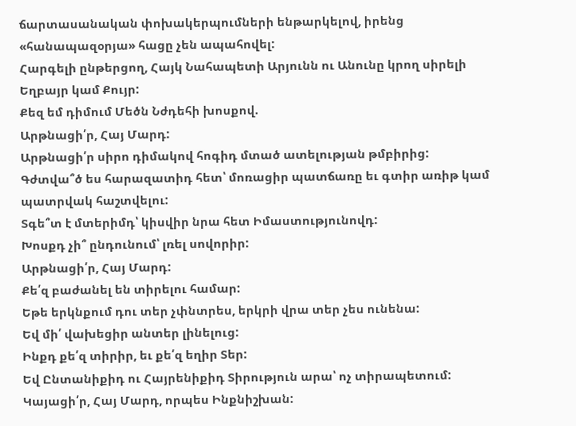ճարտասանական փոխակերպումների ենթարկելով, իրենց «հանապազօրյա» հացը չեն ապահովել:
Հարգելի ընթերցող, Հայկ Նահապետի Արյունն ու Անունը կրող սիրելի Եղբայր կամ Քույր:
Քեզ եմ դիմում Մեծն Նժդեհի խոսքով.
Արթնացի՛ր, Հայ Մարդ:
Արթնացի՛ր սիրո դիմակով հոգիդ մտած ատելության թմբիրից:
Գժտվա՞ծ ես հարազատիդ հետ՝ մոռացիր պատճառը եւ գտիր առիթ կամ պատրվակ հաշտվելու:
Տգե՞տ է մտերիմդ՝ կիսվիր նրա հետ Իմաստությունովդ:
Խոսքդ չի՞ ընդունում՝ լռել սովորիր:
Արթնացի՛ր, Հայ Մարդ:
Քե՛զ բաժանել են տիրելու համար:
Եթե երկնքում դու տեր չփնտրես, երկրի վրա տեր չես ունենա:
Եվ մի՛ վախեցիր անտեր լինելուց:
Ինքդ քե՛զ տիրիր, եւ քե՛զ եղիր Տեր:
Եվ Ընտանիքիդ ու Հայրենիքիդ Տիրություն արա՝ ոչ տիրապետում:
Կայացի՛ր, Հայ Մարդ, որպես Ինքնիշխան: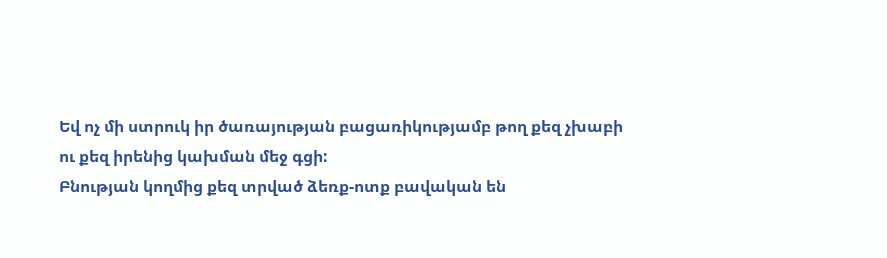Եվ ոչ մի ստրուկ իր ծառայության բացառիկությամբ թող քեզ չխաբի ու քեզ իրենից կախման մեջ գցի:
Բնության կողմից քեզ տրված ձեռք-ոտք բավական են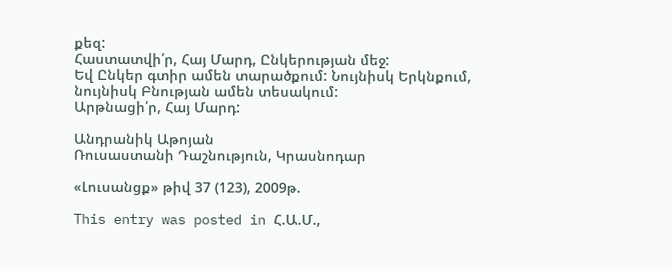քեզ:
Հաստատվի՛ր, Հայ Մարդ, Ընկերության մեջ:
Եվ Ընկեր գտիր ամեն տարածքում: Նույնիսկ Երկնքում, նույնիսկ Բնության ամեն տեսակում:
Արթնացի՛ր, Հայ Մարդ:

Անդրանիկ Աթոյան
Ռուսաստանի Դաշնություն, Կրասնոդար

«Լուսանցք» թիվ 37 (123), 2009թ.

This entry was posted in Հ.Ա.Մ.,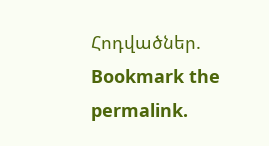Հոդվածներ. Bookmark the permalink.